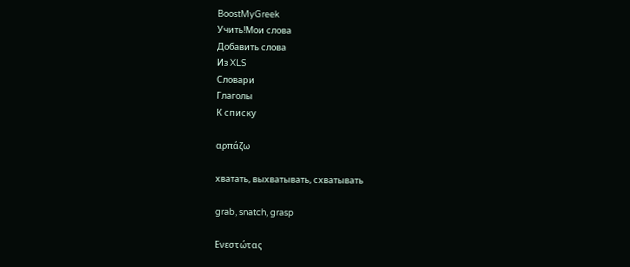BoostMyGreek
Учить!Мои слова
Добавить слова
Из XLS
Словари
Глаголы
К списку

αρπάζω

хватать, выхватывать, схватывать

grab, snatch, grasp

Ενεστώτας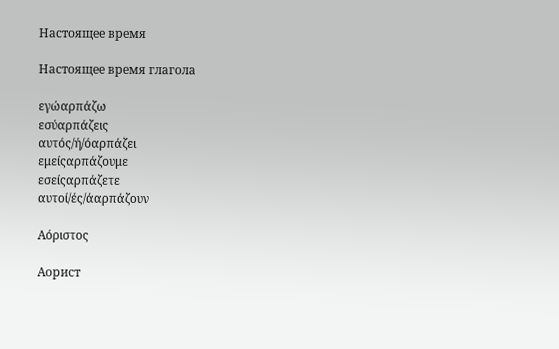Настоящее время

Настоящее время глагола

εγώαρπάζω
εσύαρπάζεις
αυτός/ή/όαρπάζει
εμείςαρπάζουμε
εσείςαρπάζετε
αυτοί/ές/άαρπάζουν

Αόριστος

Аорист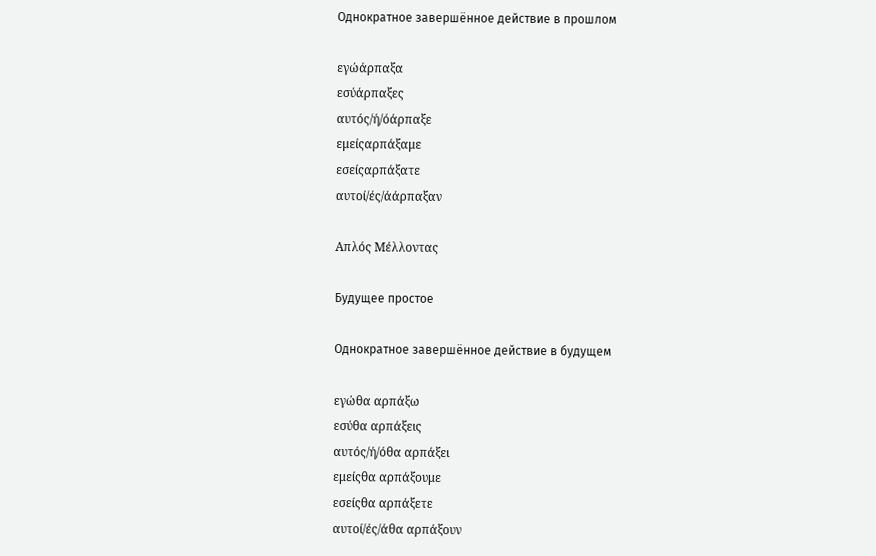Однократное завершённое действие в прошлом

εγώάρπαξα
εσύάρπαξες
αυτός/ή/όάρπαξε
εμείςαρπάξαμε
εσείςαρπάξατε
αυτοί/ές/άάρπαξαν

Απλός Μέλλοντας

Будущее простое

Однократное завершённое действие в будущем

εγώθα αρπάξω
εσύθα αρπάξεις
αυτός/ή/όθα αρπάξει
εμείςθα αρπάξουμε
εσείςθα αρπάξετε
αυτοί/ές/άθα αρπάξουν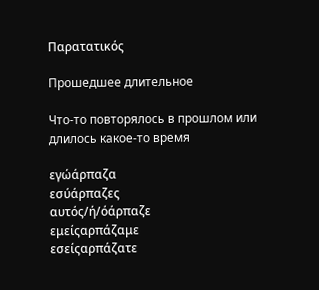Παρατατικός

Прошедшее длительное

Что-то повторялось в прошлом или длилось какое-то время

εγώάρπαζα
εσύάρπαζες
αυτός/ή/όάρπαζε
εμείςαρπάζαμε
εσείςαρπάζατε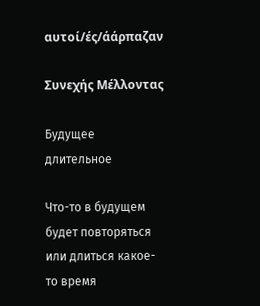αυτοί/ές/άάρπαζαν

Συνεχής Μέλλοντας

Будущее длительное

Что-то в будущем будет повторяться или длиться какое-то время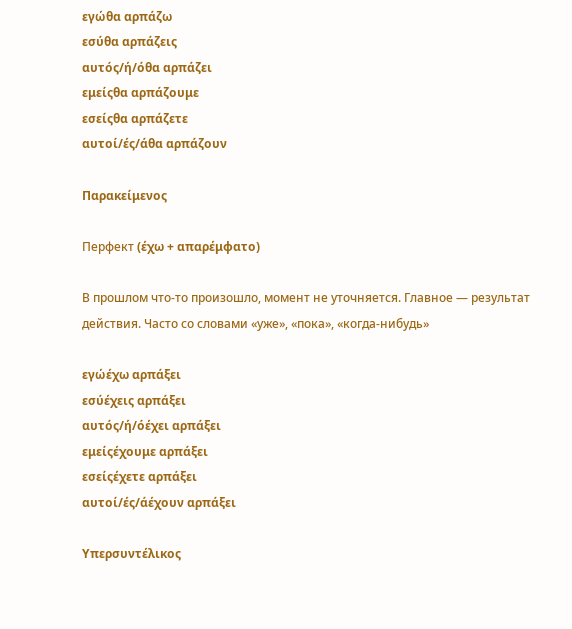εγώθα αρπάζω
εσύθα αρπάζεις
αυτός/ή/όθα αρπάζει
εμείςθα αρπάζουμε
εσείςθα αρπάζετε
αυτοί/ές/άθα αρπάζουν

Παρακείμενος

Перфект (έχω + απαρέμφατο)

В прошлом что-то произошло, момент не уточняется. Главное — результат действия. Часто со словами «уже», «пока», «когда-нибудь»

εγώέχω αρπάξει
εσύέχεις αρπάξει
αυτός/ή/όέχει αρπάξει
εμείςέχουμε αρπάξει
εσείςέχετε αρπάξει
αυτοί/ές/άέχουν αρπάξει

Υπερσυντέλικος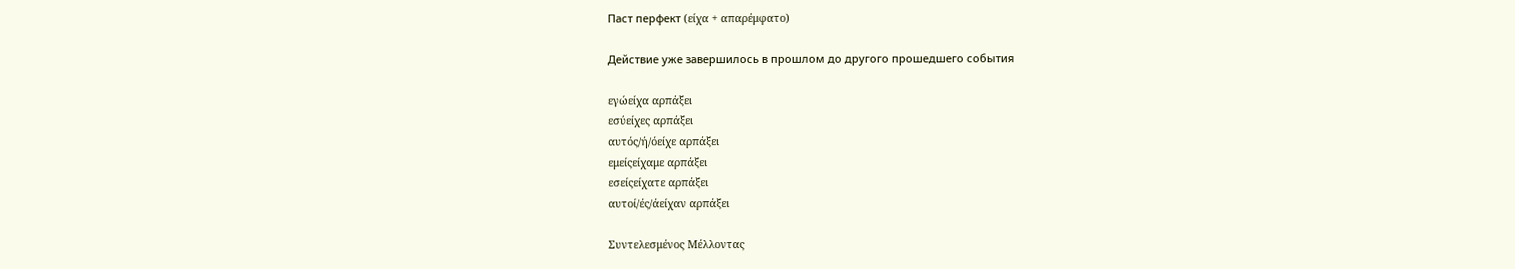Паст перфект (είχα + απαρέμφατο)

Действие уже завершилось в прошлом до другого прошедшего события

εγώείχα αρπάξει
εσύείχες αρπάξει
αυτός/ή/όείχε αρπάξει
εμείςείχαμε αρπάξει
εσείςείχατε αρπάξει
αυτοί/ές/άείχαν αρπάξει

Συντελεσμένος Μέλλοντας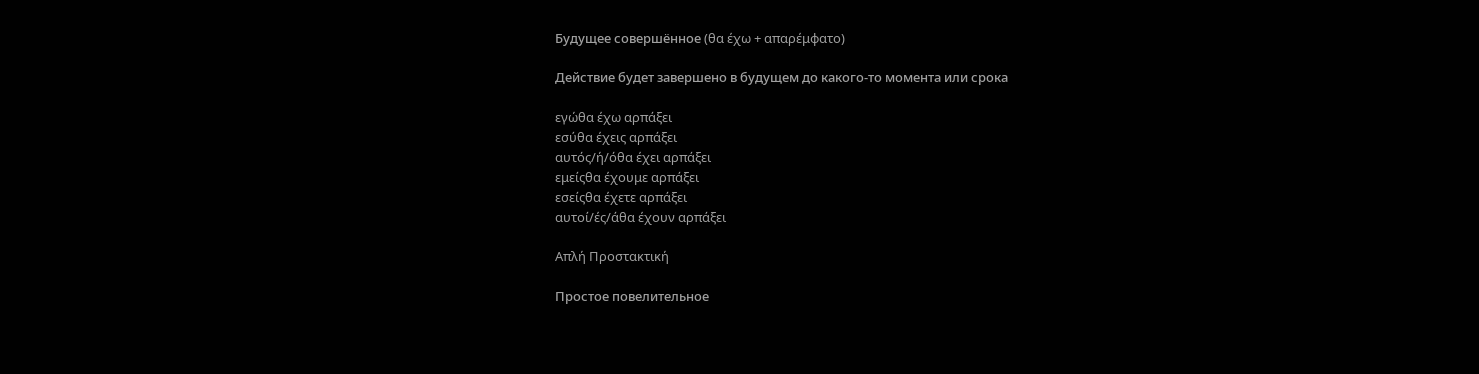Будущее совершённое (θα έχω + απαρέμφατο)

Действие будет завершено в будущем до какого-то момента или срока

εγώθα έχω αρπάξει
εσύθα έχεις αρπάξει
αυτός/ή/όθα έχει αρπάξει
εμείςθα έχουμε αρπάξει
εσείςθα έχετε αρπάξει
αυτοί/ές/άθα έχουν αρπάξει

Απλή Προστακτική

Простое повелительное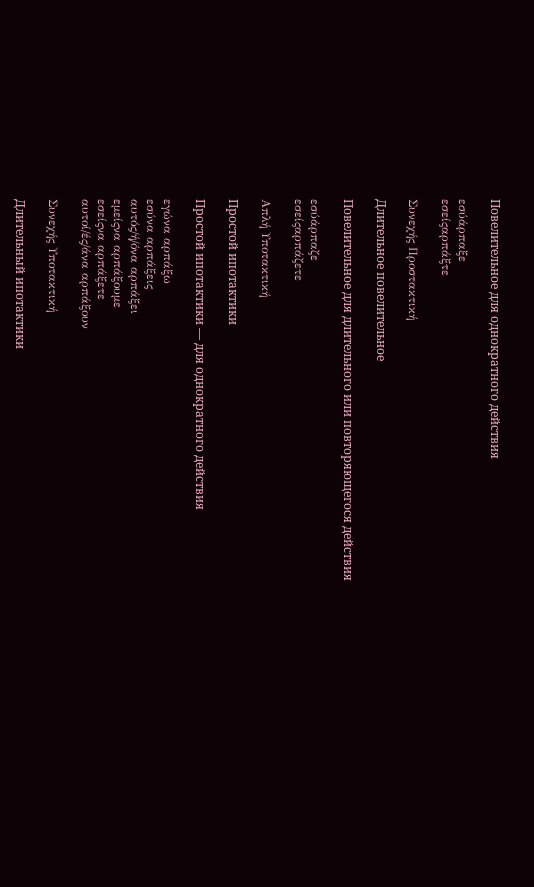Повелительное для однократного действия

εσύάρπαξε
εσείςαρπάξτε

Συνεχής Προστακτική

Длительное повелительное

Повелительное для длительного или повторяющегося действия

εσύάρπαζε
εσείςαρπάζετε

Απλή Υποτακτική

Простой ипотактики

Простой ипотактики — для однократного действия

εγώνα αρπάξω
εσύνα αρπάξεις
αυτός/ή/όνα αρπάξει
εμείςνα αρπάξουμε
εσείςνα αρπάξετε
αυτοί/ές/άνα αρπάξουν

Συνεχής Υποτακτική

Длительный ипотактики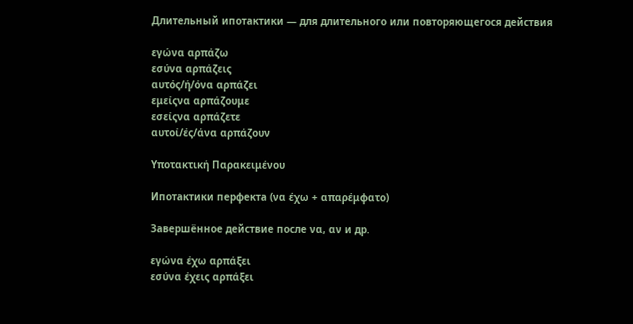Длительный ипотактики — для длительного или повторяющегося действия

εγώνα αρπάζω
εσύνα αρπάζεις
αυτός/ή/όνα αρπάζει
εμείςνα αρπάζουμε
εσείςνα αρπάζετε
αυτοί/ές/άνα αρπάζουν

Υποτακτική Παρακειμένου

Ипотактики перфекта (να έχω + απαρέμφατο)

Завершённое действие после να, αν и др.

εγώνα έχω αρπάξει
εσύνα έχεις αρπάξει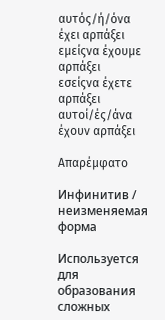αυτός/ή/όνα έχει αρπάξει
εμείςνα έχουμε αρπάξει
εσείςνα έχετε αρπάξει
αυτοί/ές/άνα έχουν αρπάξει

Απαρέμφατο

Инфинитив / неизменяемая форма

Используется для образования сложных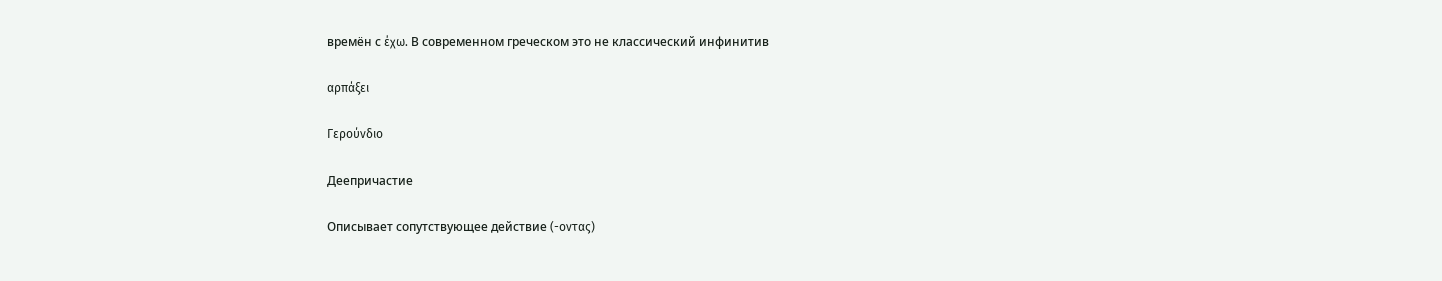времён с έχω. В современном греческом это не классический инфинитив

αρπάξει

Γερούνδιο

Деепричастие

Описывает сопутствующее действие (-οντας)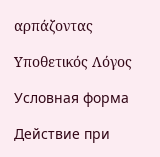αρπάζοντας

Υποθετικός Λόγος

Условная форма

Действие при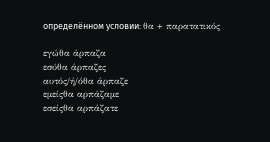определённом условии: θα + παρατατικός

εγώθα άρπαζα
εσύθα άρπαζες
αυτός/ή/όθα άρπαζε
εμείςθα αρπάζαμε
εσείςθα αρπάζατε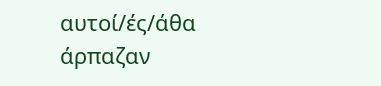αυτοί/ές/άθα άρπαζαν